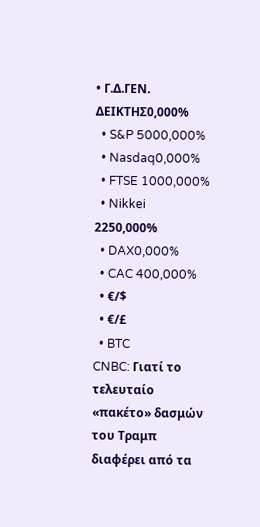• Γ.Δ.ΓΕΝ. ΔΕΙΚΤΗΣ0,000%
  • S&P 5000,000%
  • Nasdaq0,000%
  • FTSE 1000,000%
  • Nikkei 2250,000%
  • DAX0,000%
  • CAC 400,000%
  • €/$
  • €/£
  • BTC
CNBC: Γιατί το τελευταίο «πακέτο» δασμών του Τραμπ διαφέρει από τα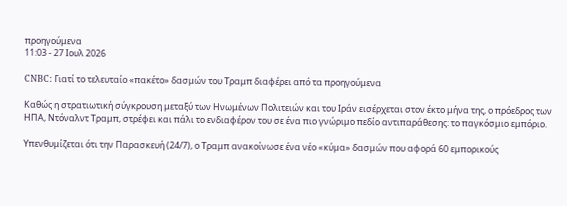προηγούμενα
11:03 - 27 Ιουλ 2026

CNBC: Γιατί το τελευταίο «πακέτο» δασμών του Τραμπ διαφέρει από τα προηγούμενα

Καθώς η στρατιωτική σύγκρουση μεταξύ των Ηνωμένων Πολιτειών και του Ιράν εισέρχεται στον έκτο μήνα της, ο πρόεδρος των ΗΠΑ, Ντόναλντ Τραμπ, στρέφει και πάλι το ενδιαφέρον του σε ένα πιο γνώριμο πεδίο αντιπαράθεσης: το παγκόσμιο εμπόριο.

Υπενθυμίζεται ότι την Παρασκευή (24/7), ο Τραμπ ανακοίνωσε ένα νέο «κύμα» δασμών που αφορά 60 εμπορικούς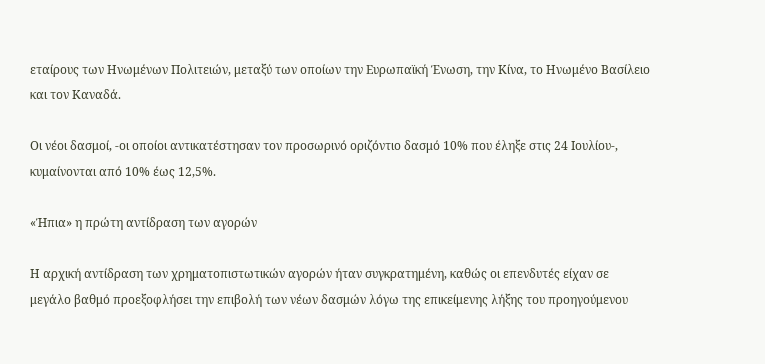εταίρους των Ηνωμένων Πολιτειών, μεταξύ των οποίων την Ευρωπαϊκή Ένωση, την Κίνα, το Ηνωμένο Βασίλειο και τον Καναδά.

Οι νέοι δασμοί, -οι οποίοι αντικατέστησαν τον προσωρινό οριζόντιο δασμό 10% που έληξε στις 24 Ιουλίου-, κυμαίνονται από 10% έως 12,5%.

«Ήπια» η πρώτη αντίδραση των αγορών

Η αρχική αντίδραση των χρηματοπιστωτικών αγορών ήταν συγκρατημένη, καθώς οι επενδυτές είχαν σε μεγάλο βαθμό προεξοφλήσει την επιβολή των νέων δασμών λόγω της επικείμενης λήξης του προηγούμενου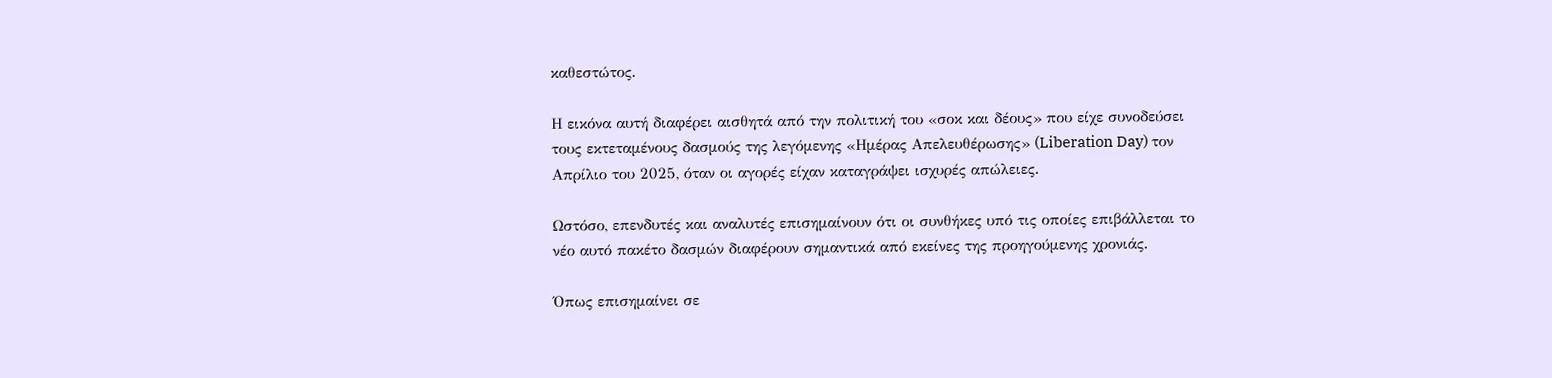καθεστώτος.

Η εικόνα αυτή διαφέρει αισθητά από την πολιτική του «σοκ και δέους» που είχε συνοδεύσει τους εκτεταμένους δασμούς της λεγόμενης «Ημέρας Απελευθέρωσης» (Liberation Day) τον Απρίλιο του 2025, όταν οι αγορές είχαν καταγράψει ισχυρές απώλειες.

Ωστόσο, επενδυτές και αναλυτές επισημαίνουν ότι οι συνθήκες υπό τις οποίες επιβάλλεται το νέο αυτό πακέτο δασμών διαφέρουν σημαντικά από εκείνες της προηγούμενης χρονιάς.

Όπως επισημαίνει σε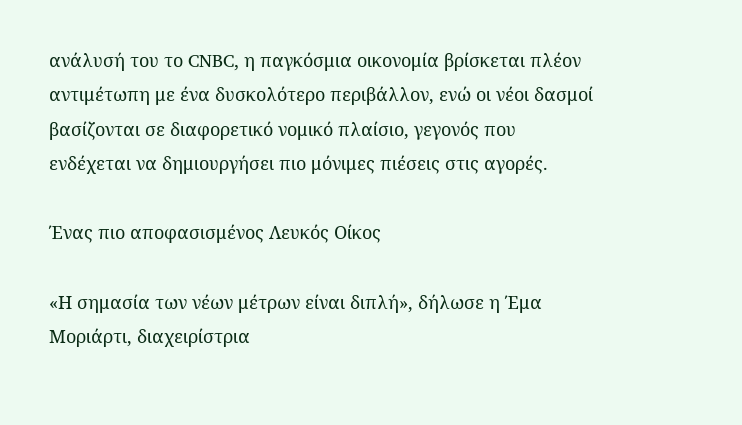ανάλυσή του το CNBC, η παγκόσμια οικονομία βρίσκεται πλέον αντιμέτωπη με ένα δυσκολότερο περιβάλλον, ενώ οι νέοι δασμοί βασίζονται σε διαφορετικό νομικό πλαίσιο, γεγονός που ενδέχεται να δημιουργήσει πιο μόνιμες πιέσεις στις αγορές.

Ένας πιο αποφασισμένος Λευκός Οίκος

«Η σημασία των νέων μέτρων είναι διπλή», δήλωσε η Έμα Μοριάρτι, διαχειρίστρια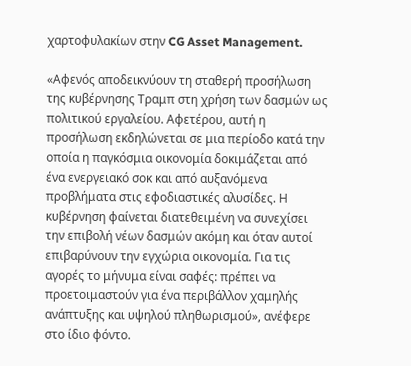χαρτοφυλακίων στην CG Asset Management.

«Αφενός αποδεικνύουν τη σταθερή προσήλωση της κυβέρνησης Τραμπ στη χρήση των δασμών ως πολιτικού εργαλείου. Αφετέρου, αυτή η προσήλωση εκδηλώνεται σε μια περίοδο κατά την οποία η παγκόσμια οικονομία δοκιμάζεται από ένα ενεργειακό σοκ και από αυξανόμενα προβλήματα στις εφοδιαστικές αλυσίδες. Η κυβέρνηση φαίνεται διατεθειμένη να συνεχίσει την επιβολή νέων δασμών ακόμη και όταν αυτοί επιβαρύνουν την εγχώρια οικονομία. Για τις αγορές το μήνυμα είναι σαφές: πρέπει να προετοιμαστούν για ένα περιβάλλον χαμηλής ανάπτυξης και υψηλού πληθωρισμού», ανέφερε στο ίδιο φόντο.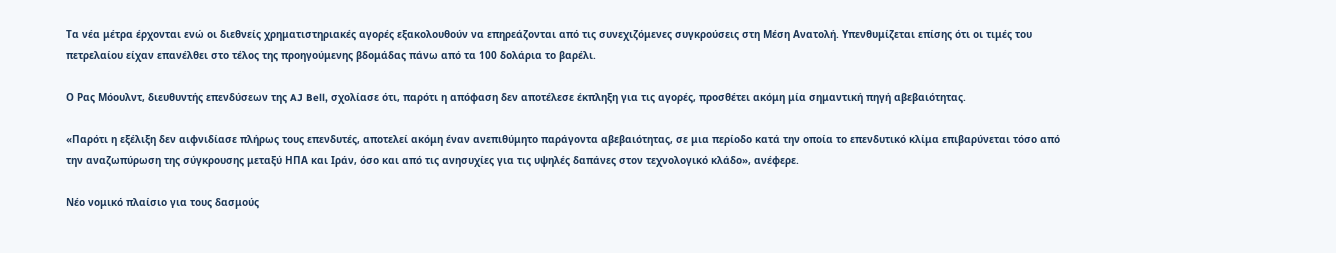Τα νέα μέτρα έρχονται ενώ οι διεθνείς χρηματιστηριακές αγορές εξακολουθούν να επηρεάζονται από τις συνεχιζόμενες συγκρούσεις στη Μέση Ανατολή. Υπενθυμίζεται επίσης ότι οι τιμές του πετρελαίου είχαν επανέλθει στο τέλος της προηγούμενης βδομάδας πάνω από τα 100 δολάρια το βαρέλι.

Ο Ρας Μόουλντ, διευθυντής επενδύσεων της AJ Bell, σχολίασε ότι, παρότι η απόφαση δεν αποτέλεσε έκπληξη για τις αγορές, προσθέτει ακόμη μία σημαντική πηγή αβεβαιότητας.

«Παρότι η εξέλιξη δεν αιφνιδίασε πλήρως τους επενδυτές, αποτελεί ακόμη έναν ανεπιθύμητο παράγοντα αβεβαιότητας, σε μια περίοδο κατά την οποία το επενδυτικό κλίμα επιβαρύνεται τόσο από την αναζωπύρωση της σύγκρουσης μεταξύ ΗΠΑ και Ιράν, όσο και από τις ανησυχίες για τις υψηλές δαπάνες στον τεχνολογικό κλάδο», ανέφερε.

Νέο νομικό πλαίσιο για τους δασμούς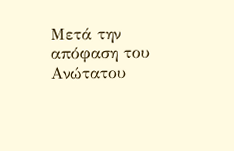Μετά την απόφαση του Ανώτατου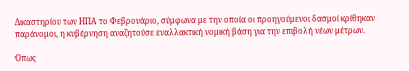Δικαστηρίου των ΗΠΑ το Φεβρουάριο, σύμφωνα με την οποία οι προηγούμενοι δασμοί κρίθηκαν παράνομοι, η κυβέρνηση αναζητούσε εναλλακτική νομική βάση για την επιβολή νέων μέτρων.

Όπως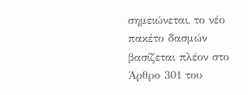σημειώνεται, το νέο πακέτο δασμών βασίζεται πλέον στο Άρθρο 301 του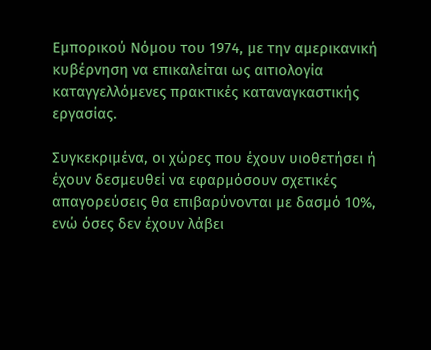Εμπορικού Νόμου του 1974, με την αμερικανική κυβέρνηση να επικαλείται ως αιτιολογία καταγγελλόμενες πρακτικές καταναγκαστικής εργασίας.

Συγκεκριμένα, οι χώρες που έχουν υιοθετήσει ή έχουν δεσμευθεί να εφαρμόσουν σχετικές απαγορεύσεις θα επιβαρύνονται με δασμό 10%, ενώ όσες δεν έχουν λάβει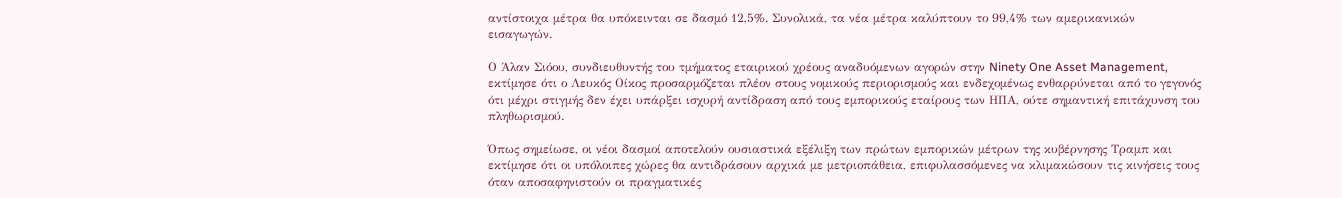αντίστοιχα μέτρα θα υπόκεινται σε δασμό 12,5%. Συνολικά, τα νέα μέτρα καλύπτουν το 99,4% των αμερικανικών εισαγωγών.

Ο Άλαν Σιόου, συνδιευθυντής του τμήματος εταιρικού χρέους αναδυόμενων αγορών στην Ninety One Asset Management, εκτίμησε ότι ο Λευκός Οίκος προσαρμόζεται πλέον στους νομικούς περιορισμούς και ενδεχομένως ενθαρρύνεται από το γεγονός ότι μέχρι στιγμής δεν έχει υπάρξει ισχυρή αντίδραση από τους εμπορικούς εταίρους των ΗΠΑ, ούτε σημαντική επιτάχυνση του πληθωρισμού.

Όπως σημείωσε, οι νέοι δασμοί αποτελούν ουσιαστικά εξέλιξη των πρώτων εμπορικών μέτρων της κυβέρνησης Τραμπ και εκτίμησε ότι οι υπόλοιπες χώρες θα αντιδράσουν αρχικά με μετριοπάθεια, επιφυλασσόμενες να κλιμακώσουν τις κινήσεις τους όταν αποσαφηνιστούν οι πραγματικές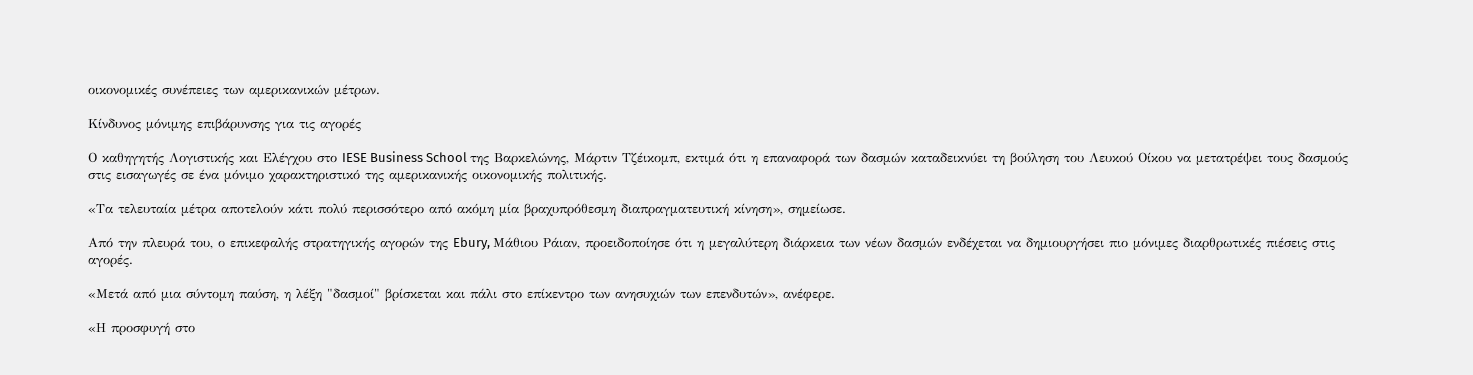οικονομικές συνέπειες των αμερικανικών μέτρων.

Κίνδυνος μόνιμης επιβάρυνσης για τις αγορές

Ο καθηγητής Λογιστικής και Ελέγχου στο IESE Business School της Βαρκελώνης, Μάρτιν Τζέικομπ, εκτιμά ότι η επαναφορά των δασμών καταδεικνύει τη βούληση του Λευκού Οίκου να μετατρέψει τους δασμούς στις εισαγωγές σε ένα μόνιμο χαρακτηριστικό της αμερικανικής οικονομικής πολιτικής.

«Τα τελευταία μέτρα αποτελούν κάτι πολύ περισσότερο από ακόμη μία βραχυπρόθεσμη διαπραγματευτική κίνηση», σημείωσε.

Από την πλευρά του, ο επικεφαλής στρατηγικής αγορών της Ebury, Μάθιου Ράιαν, προειδοποίησε ότι η μεγαλύτερη διάρκεια των νέων δασμών ενδέχεται να δημιουργήσει πιο μόνιμες διαρθρωτικές πιέσεις στις αγορές.

«Μετά από μια σύντομη παύση, η λέξη "δασμοί" βρίσκεται και πάλι στο επίκεντρο των ανησυχιών των επενδυτών», ανέφερε.

«Η προσφυγή στο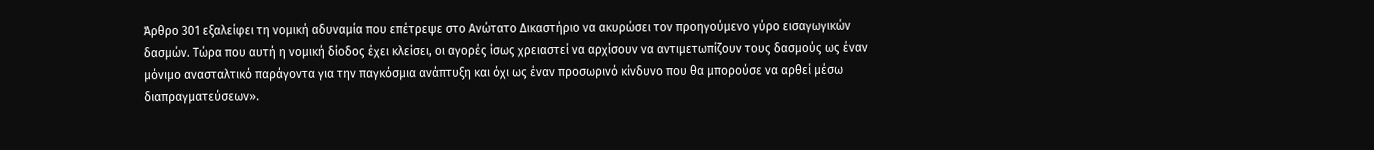Άρθρο 301 εξαλείφει τη νομική αδυναμία που επέτρεψε στο Ανώτατο Δικαστήριο να ακυρώσει τον προηγούμενο γύρο εισαγωγικών δασμών. Τώρα που αυτή η νομική δίοδος έχει κλείσει, οι αγορές ίσως χρειαστεί να αρχίσουν να αντιμετωπίζουν τους δασμούς ως έναν μόνιμο ανασταλτικό παράγοντα για την παγκόσμια ανάπτυξη και όχι ως έναν προσωρινό κίνδυνο που θα μπορούσε να αρθεί μέσω διαπραγματεύσεων».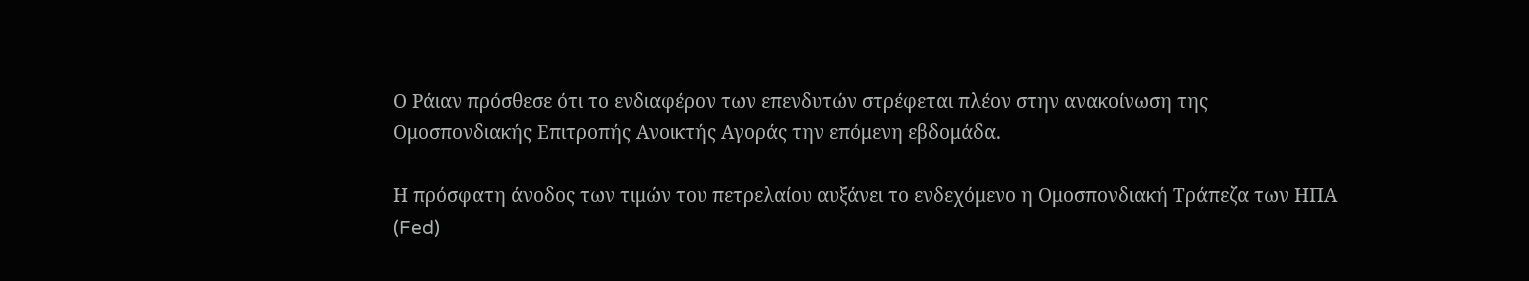Ο Ράιαν πρόσθεσε ότι το ενδιαφέρον των επενδυτών στρέφεται πλέον στην ανακοίνωση της Ομοσπονδιακής Επιτροπής Ανοικτής Αγοράς την επόμενη εβδομάδα.

Η πρόσφατη άνοδος των τιμών του πετρελαίου αυξάνει το ενδεχόμενο η Ομοσπονδιακή Τράπεζα των ΗΠΑ (Fed)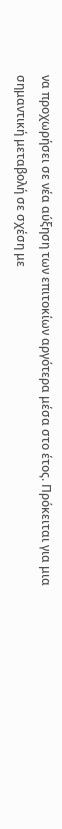να προχωρήσει σε νέα αύξηση των επιτοκίων αργότερα μέσα στο έτος. Πρόκειται για μια σημαντική μεταβολή σε σχέση με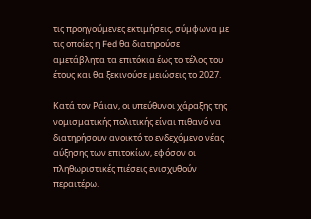τις προηγούμενες εκτιμήσεις, σύμφωνα με τις οποίες η Fed θα διατηρούσε αμετάβλητα τα επιτόκια έως το τέλος του έτους και θα ξεκινούσε μειώσεις το 2027.

Κατά τον Ράιαν, οι υπεύθυνοι χάραξης της νομισματικής πολιτικής είναι πιθανό να διατηρήσουν ανοικτό το ενδεχόμενο νέας αύξησης των επιτοκίων, εφόσον οι πληθωριστικές πιέσεις ενισχυθούν περαιτέρω.